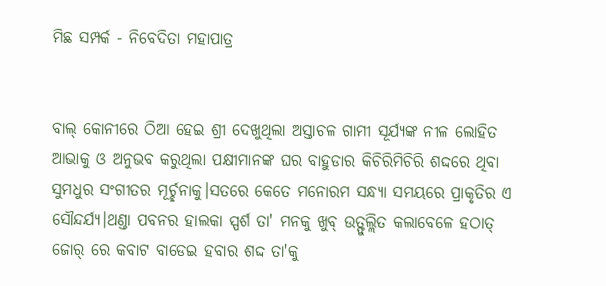ମିଛ ସମ୍ପର୍କ - ନିବେଦିତା ମହାପାତ୍ର


ବାଲ୍ କୋନୀରେ ଠିଆ ହେଇ ଶ୍ରୀ ଦେଖୁଥିଲା ଅସ୍ତାଚଳ ଗାମୀ ସୂର୍ଯ୍ୟଙ୍କ ନୀଳ ଲୋହିତ ଆଭାକୁ ଓ ଅନୁଭବ କରୁଥିଲା ପକ୍ଷୀମାନଙ୍କ ଘର ବାହୁଡାର କିଚିରିମିଚିରି ଶଦ୍ଦରେ ଥିବା ସୁମଧୁର ସଂଗୀତର ମୂର୍ଚ୍ଛନାକୁ।ସତରେ କେତେ ମନୋରମ ସନ୍ଧ୍ୟା ସମୟରେ ପ୍ରାକୃତିର ଏ ସୌନ୍ଦର୍ଯ୍ୟ।ଥଣ୍ତା ପବନର ହାଲକା ସ୍ପର୍ଶ ତା' ମନକୁ ଖୁବ୍ ଉତ୍ଫୁଲ୍ଲିତ କଲାବେଳେ ହଠାତ୍ ଜୋର୍ ରେ କବାଟ ବାଡେଇ ହବାର ଶଦ୍ଦ ତା'କୁ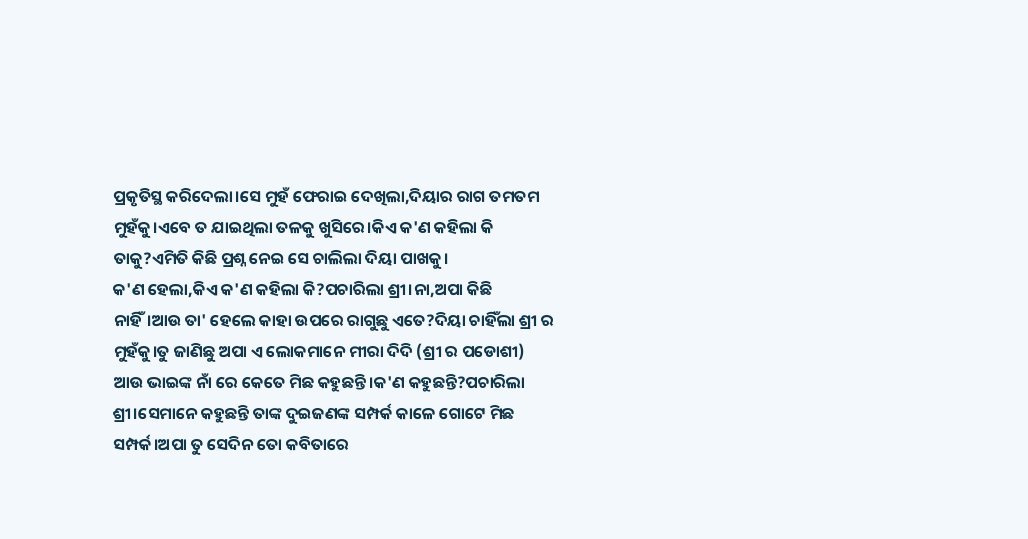ପ୍ରକୃତିସ୍ଥ କରିଦେଲା।ସେ ମୁହଁ ଫେରାଇ ଦେଖିଲା,ଦିୟାର ରାଗ ତମତମ ମୁହଁକୁ।ଏବେ ତ ଯାଇଥିଲା ତଳକୁ ଖୁସିରେ।କିଏ କ'ଣ କହିଲା କି ତାକୁ?ଏମିତି କିଛି ପ୍ରଶ୍ନ ନେଇ ସେ ଚାଲିଲା ଦିୟା ପାଖକୁ।
କ'ଣ ହେଲା,କିଏ କ'ଣ କହିଲା କି?ପଚାରିଲା ଶ୍ରୀ।ନା,ଅପା କିଛି ନାହିଁ।ଆଉ ତା' ହେଲେ କାହା ଉପରେ ରାଗୁଛୁ ଏତେ?ଦିୟା ଚାହିଁଲା ଶ୍ରୀ ର ମୁହଁକୁ।ତୁ ଜାଣିଛୁ ଅପା ଏ ଲୋକମାନେ ମୀରା ଦିଦି (ଶ୍ରୀ ର ପଡୋଶୀ) ଆଉ ଭାଇଙ୍କ ନାଁ ରେ କେତେ ମିଛ କହୁଛନ୍ତି।କ'ଣ କହୁଛନ୍ତି?ପଚାରିଲା ଶ୍ରୀ।ସେମାନେ କହୁଛନ୍ତି ତାଙ୍କ ଦୁଇଜଣଙ୍କ ସମ୍ପର୍କ କାଳେ ଗୋଟେ ମିଛ ସମ୍ପର୍କ।ଅପା ତୁ ସେଦିନ ତୋ କବିତାରେ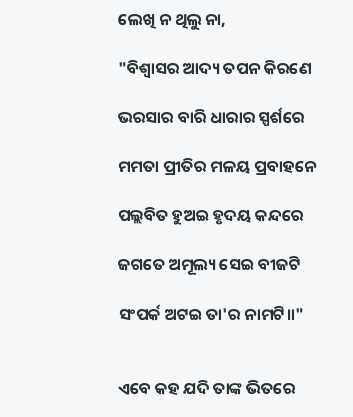ଲେଖି ନ ଥିଲୁ ନା,

"ବିଶ୍ବାସର ଆଦ୍ୟ ତପନ କିରଣେ

ଭରସାର ବାରି ଧାରାର ସ୍ପର୍ଶରେ

ମମତା ପ୍ରୀତିର ମଳୟ ପ୍ରବାହନେ

ପଲ୍ଲବିତ ହୁଅଇ ହୃଦୟ କନ୍ଦରେ

ଜଗତେ ଅମୂଲ୍ୟ ସେଇ ବୀଜଟି

ସଂପର୍କ ଅଟଇ ତା'ର ନାମଟି॥"


ଏବେ କହ ଯଦି ତାଙ୍କ ଭିତରେ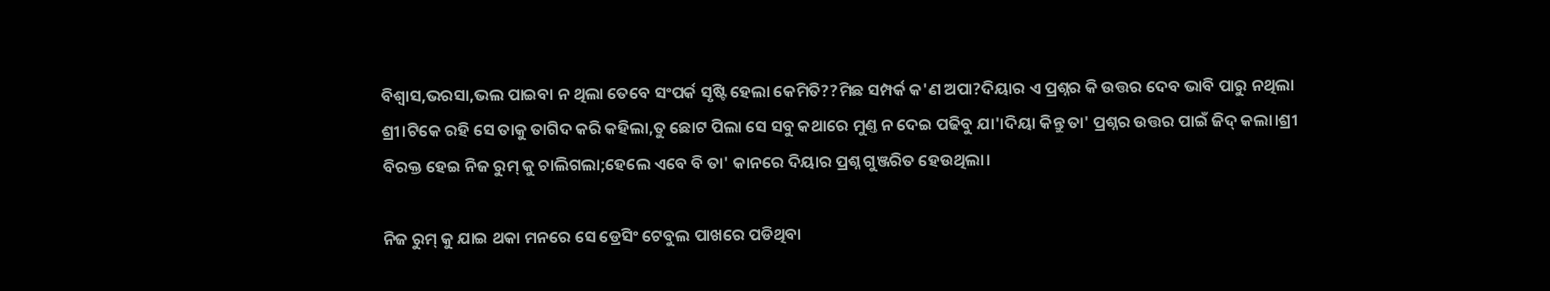ବିଶ୍ବାସ,ଭରସା,ଭଲ ପାଇବା ନ ଥିଲା ତେବେ ସଂପର୍କ ସୃଷ୍ଟି ହେଲା କେମିତି??ମିଛ ସମ୍ପର୍କ କ'ଣ ଅପା?ଦିୟାର ଏ ପ୍ରଶ୍ନର କି ଉତ୍ତର ଦେବ ଭାବି ପାରୁ ନଥିଲା ଶ୍ରୀ।ଟିକେ ରହି ସେ ତାକୁ ତାଗିଦ କରି କହିଲା,ତୁ ଛୋଟ ପିଲା ସେ ସବୁ କଥାରେ ମୁଣ୍ତ ନ ଦେଇ ପଢିବୁ ଯା'।ଦିୟା କିନ୍ତୁ ତା' ପ୍ରଶ୍ନର ଉତ୍ତର ପାଇଁ ଜିଦ୍ କଲା।ଶ୍ରୀ ବିରକ୍ତ ହେଇ ନିଜ ରୁମ୍ କୁ ଚାଲିଗଲା;ହେଲେ ଏବେ ବି ତା' କାନରେ ଦିୟାର ପ୍ରଶ୍ନ ଗୁଞ୍ଜରିତ ହେଉଥିଲା।

ନିଜ ରୁମ୍ କୁ ଯାଇ ଥକା ମନରେ ସେ ଡ୍ରେସିଂ ଟେବୁଲ ପାଖରେ ପଡିଥିବା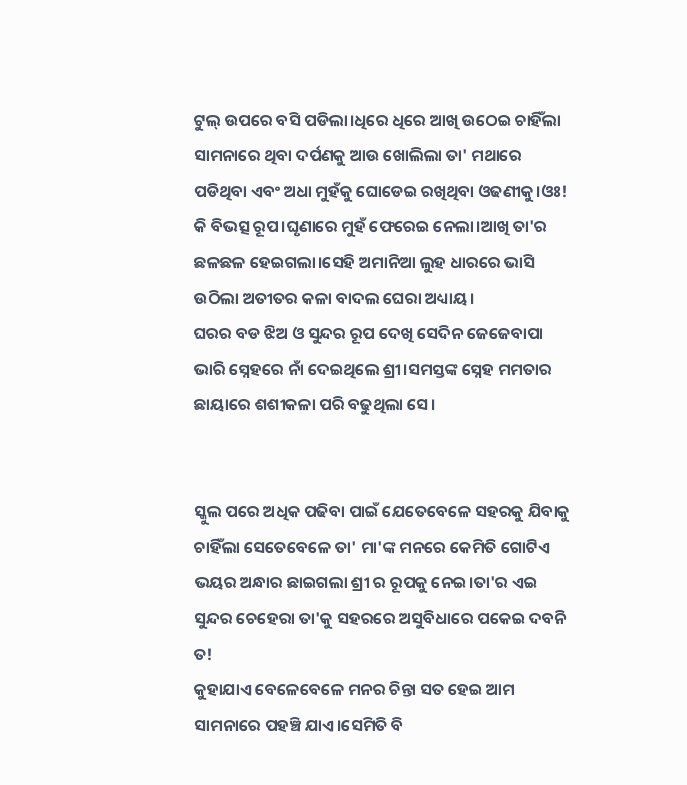ଟୁଲ୍ ଉପରେ ବସି ପଡିଲା।ଧିରେ ଧିରେ ଆଖି ଉଠେଇ ଚାହିଁଲା ସାମନାରେ ଥିବା ଦର୍ପଣକୁ ଆଉ ଖୋଲିଲା ତା' ମଥାରେ ପଡିଥିବା ଏବଂ ଅଧା ମୁହଁକୁ ଘୋଡେଇ ରଖିଥିବା ଓଢଣୀକୁ।ଓଃ! କି ବିଭତ୍ସ ରୂପ।ଘୃଣାରେ ମୁହଁ ଫେରେଇ ନେଲା।ଆଖି ତା'ର ଛଳଛଳ ହେଇଗଲା।ସେହି ଅମାନିଆ ଲୁହ ଧାରରେ ଭାସି ଉଠିଲା ଅତୀତର କଳା ବାଦଲ ଘେରା ଅଧ୍ୟାୟ।
ଘରର ବଡ ଝିଅ ଓ ସୁନ୍ଦର ରୂପ ଦେଖି ସେଦିନ ଜେଜେବାପା ଭାରି ସ୍ନେହରେ ନାଁ ଦେଇଥିଲେ ଶ୍ରୀ।ସମସ୍ତଙ୍କ ସ୍ନେହ ମମତାର ଛାୟାରେ ଶଶୀକଳା ପରି ବଢୁଥିଲା ସେ।


ସ୍କୁଲ ପରେ ଅଧିକ ପଢିବା ପାଇଁ ଯେତେବେଳେ ସହରକୁ ଯିବାକୁ ଚାହିଁଲା ସେତେବେଳେ ତା' ମା'ଙ୍କ ମନରେ କେମିତି ଗୋଟିଏ ଭୟର ଅନ୍ଧାର ଛାଇଗଲା ଶ୍ରୀ ର ରୂପକୁ ନେଇ।ତା'ର ଏଇ ସୁନ୍ଦର ଚେହେରା ତା'କୁ ସହରରେ ଅସୁବିଧାରେ ପକେଇ ଦବନି ତ!
କୁହାଯାଏ ବେଳେବେଳେ ମନର ଚିନ୍ତା ସତ ହେଇ ଆମ ସାମନାରେ ପହଞ୍ଚି ଯାଏ।ସେମିତି ବି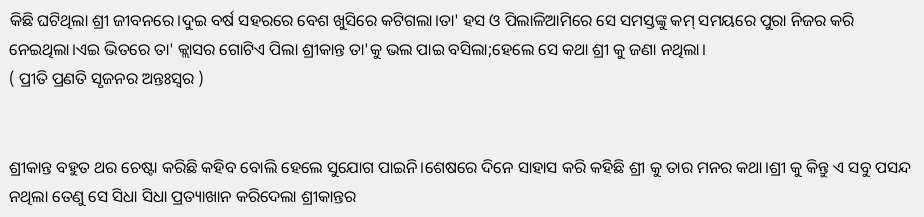କିଛି ଘଟିଥିଲା ଶ୍ରୀ ଜୀବନରେ।ଦୁଇ ବର୍ଷ ସହରରେ ବେଶ ଖୁସିରେ କଟିଗଲା।ତା' ହସ ଓ ପିଲାଳିଆମିରେ ସେ ସମସ୍ତଙ୍କୁ କମ୍ ସମୟରେ ପୁରା ନିଜର କରି ନେଇଥିଲା।ଏଇ ଭିତରେ ତା' କ୍ଲାସର ଗୋଟିଏ ପିଲା ଶ୍ରୀକାନ୍ତ ତା'କୁ ଭଲ ପାଇ ବସିଲା;ହେଲେ ସେ କଥା ଶ୍ରୀ କୁ ଜଣା ନଥିଲା।
( ପ୍ରୀତି ପ୍ରଣତି ସୃଜନର ଅନ୍ତଃସ୍ୱର )


ଶ୍ରୀକାନ୍ତ ବହୁତ ଥର ଚେଷ୍ଟା କରିଛି କହିବ ବୋଲି ହେଲେ ସୁଯୋଗ ପାଇନି।ଶେଷରେ ଦିନେ ସାହାସ କରି କହିଛି ଶ୍ରୀ କୁ ତାର ମନର କଥା।ଶ୍ରୀ କୁ କିନ୍ତୁ ଏ ସବୁ ପସନ୍ଦ ନଥିଲା ତେଣୁ ସେ ସିଧା ସିଧା ପ୍ରତ୍ୟାଖାନ କରିଦେଲା ଶ୍ରୀକାନ୍ତର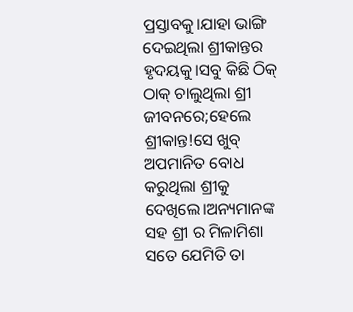ପ୍ରସ୍ତାବକୁ।ଯାହା ଭାଙ୍ଗି ଦେଇଥିଲା ଶ୍ରୀକାନ୍ତର ହୃଦୟକୁ।ସବୁ କିଛି ଠିକ୍ ଠାକ୍ ଚାଲୁଥିଲା ଶ୍ରୀ ଜୀବନରେ;ହେଲେ ଶ୍ରୀକାନ୍ତ!ସେ ଖୁବ୍ ଅପମାନିତ ବୋଧ କରୁଥିଲା ଶ୍ରୀକୁ ଦେଖିଲେ।ଅନ୍ୟମାନଙ୍କ ସହ ଶ୍ରୀ ର ମିଳାମିଶା ସତେ ଯେମିତି ତା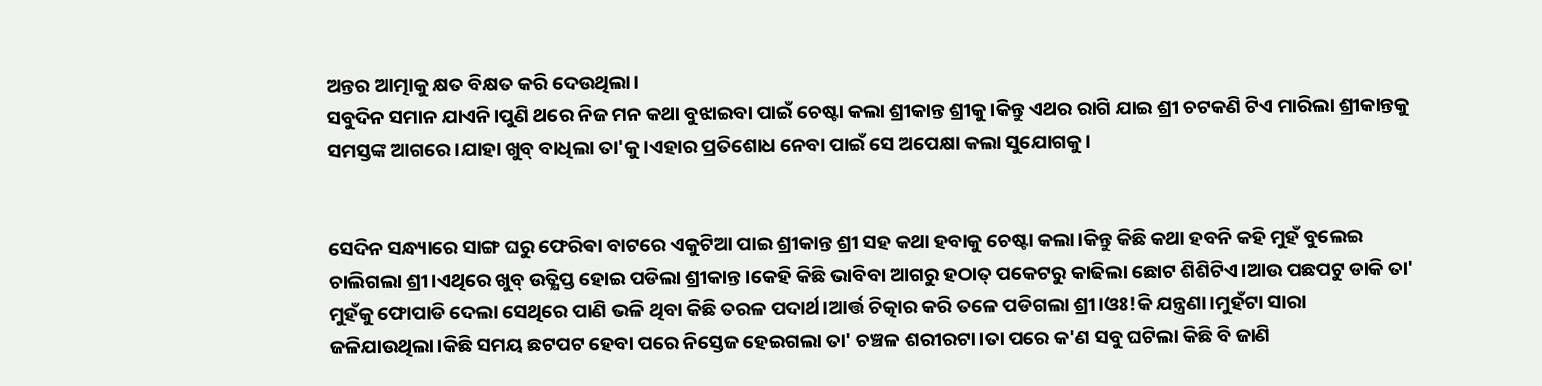ଅନ୍ତର ଆତ୍ମାକୁ କ୍ଷତ ବିକ୍ଷତ କରି ଦେଉଥିଲା।
ସବୁଦିନ ସମାନ ଯାଏନି।ପୁଣି ଥରେ ନିଜ ମନ କଥା ବୁଝାଇବା ପାଇଁ ଚେଷ୍ଟା କଲା ଶ୍ରୀକାନ୍ତ ଶ୍ରୀକୁ।କିନ୍ତୁ ଏଥର ରାଗି ଯାଇ ଶ୍ରୀ ଚଟକଣି ଟିଏ ମାରିଲା ଶ୍ରୀକାନ୍ତକୁ ସମସ୍ତଙ୍କ ଆଗରେ।ଯାହା ଖୁବ୍ ବାଧିଲା ତା'କୁ।ଏହାର ପ୍ରତିଶୋଧ ନେବା ପାଇଁ ସେ ଅପେକ୍ଷା କଲା ସୁଯୋଗକୁ।


ସେଦିନ ସନ୍ଧ୍ୟାରେ ସାଙ୍ଗ ଘରୁ ଫେରିଵା ବାଟରେ ଏକୁଟିଆ ପାଇ ଶ୍ରୀକାନ୍ତ ଶ୍ରୀ ସହ କଥା ହବାକୁ ଚେଷ୍ଟା କଲା।କିନ୍ତୁ କିଛି କଥା ହବନି କହି ମୁହଁ ବୁଲେଇ ଚାଲିଗଲା ଶ୍ରୀ।ଏଥିରେ ଖୁବ୍ ଉତ୍କ୍ଷିପ୍ତ ହୋଇ ପଡିଲା ଶ୍ରୀକାନ୍ତ।କେହି କିଛି ଭାବିବା ଆଗରୁ ହଠାତ୍ ପକେଟରୁ କାଢିଲା ଛୋଟ ଶିଶିଟିଏ।ଆଉ ପଛପଟୁ ଡାକି ତା' ମୁହଁକୁ ଫୋପାଡି ଦେଲା ସେଥିରେ ପାଣି ଭଳି ଥିବା କିଛି ତରଳ ପଦାର୍ଥ।ଆର୍ତ୍ତ ଚିତ୍କାର କରି ତଳେ ପଡିଗଲା ଶ୍ରୀ।ଓଃ!କି ଯନ୍ତ୍ରଣା।ମୁହଁଟା ସାରା ଜଳିଯାଉଥିଲା।କିଛି ସମୟ ଛଟପଟ ହେବା ପରେ ନିସ୍ତେଜ ହେଇଗଲା ତା' ଚଞ୍ଚଳ ଶରୀରଟା।ତା ପରେ କ'ଣ ସବୁ ଘଟିଲା କିଛି ବି ଜାଣି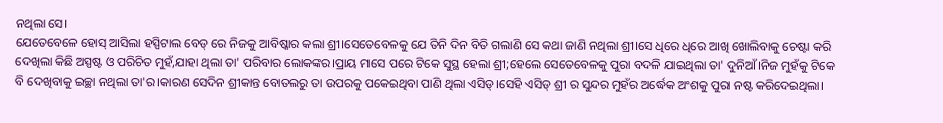ନଥିଲା ସେ।
ଯେତେବେଳେ ହୋସ୍ ଆସିଲା ହସ୍ପିଟାଲ ବେଡ୍ ରେ ନିଜକୁ ଆବିଷ୍କାର କଲା ଶ୍ରୀ।ସେତେବେଳକୁ ଯେ ତିନି ଦିନ ବିତି ଗଲାଣି ସେ କଥା ଜାଣି ନଥିଲା ଶ୍ରୀ।ସେ ଧିରେ ଧିରେ ଆଖି ଖୋଲିବାକୁ ଚେଷ୍ଟା କରି ଦେଖିଲା କିଛି ଅସ୍ପଷ୍ଟ ଓ ପରିଚିତ ମୁହଁ,ଯାହା ଥିଲା ତା' ପରିବାର ଲୋକଙ୍କର।ପ୍ରାୟ ମାସେ ପରେ ଟିକେ ସୁସ୍ଥ ହେଲା ଶ୍ରୀ;ହେଲେ ସେତେବେଳକୁ ପୁରା ବଦଳି ଯାଇଥିଲା ତା' ଦୁନିଆଁ।ନିଜ ମୁହଁକୁ ଟିକେ ବି ଦେଖିବାକୁ ଇଚ୍ଛା ନଥିଲା ତା'ର।କାରଣ ସେଦିନ ଶ୍ରୀକାନ୍ତ ବୋତଲରୁ ତା ଉପରକୁ ପକେଇଥିବା ପାଣି ଥିଲା ଏସିଡ୍।ସେହି ଏସିଡ୍ ଶ୍ରୀ ର ସୁନ୍ଦର ମୁହଁର ଅର୍ଦ୍ଧେକ ଅଂଶକୁ ପୁରା ନଷ୍ଟ କରିଦେଇଥିଲା।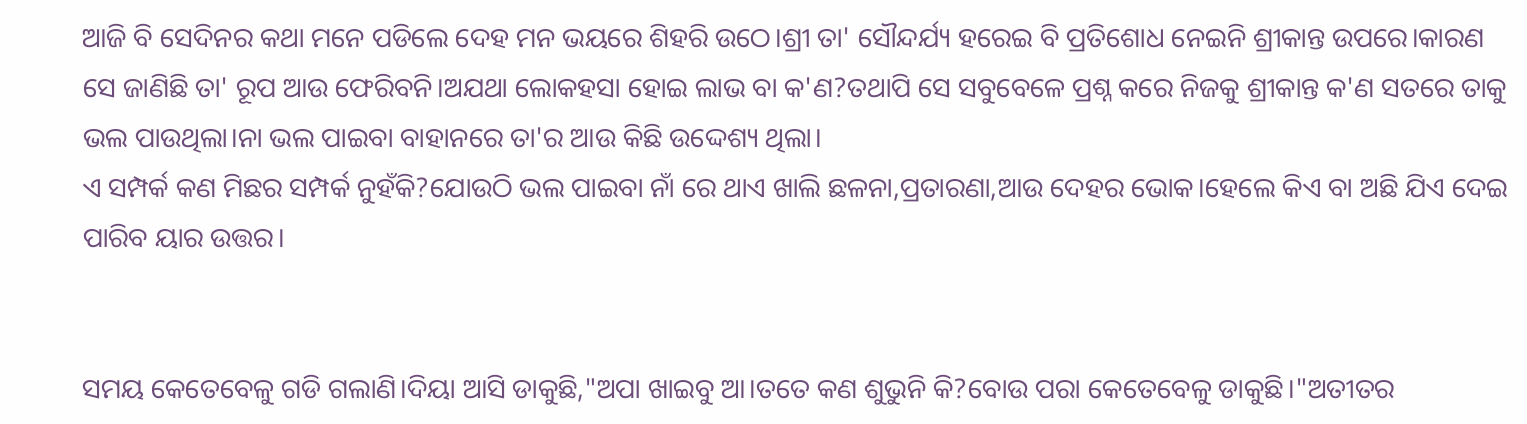ଆଜି ବି ସେଦିନର କଥା ମନେ ପଡିଲେ ଦେହ ମନ ଭୟରେ ଶିହରି ଉଠେ।ଶ୍ରୀ ତା' ସୌନ୍ଦର୍ଯ୍ୟ ହରେଇ ବି ପ୍ରତିଶୋଧ ନେଇନି ଶ୍ରୀକାନ୍ତ ଉପରେ।କାରଣ ସେ ଜାଣିଛି ତା' ରୂପ ଆଉ ଫେରିବନି।ଅଯଥା ଲୋକହସା ହୋଇ ଲାଭ ବା କ'ଣ?ତଥାପି ସେ ସବୁବେଳେ ପ୍ରଶ୍ନ କରେ ନିଜକୁ ଶ୍ରୀକାନ୍ତ କ'ଣ ସତରେ ତାକୁ ଭଲ ପାଉଥିଲା।ନା ଭଲ ପାଇବା ବାହାନରେ ତା'ର ଆଉ କିଛି ଉଦ୍ଦେଶ୍ୟ ଥିଲା।
ଏ ସମ୍ପର୍କ କଣ ମିଛର ସମ୍ପର୍କ ନୁହଁକି?ଯୋଉଠି ଭଲ ପାଇବା ନାଁ ରେ ଥାଏ ଖାଲି ଛଳନା,ପ୍ରତାରଣା,ଆଉ ଦେହର ଭୋକ।ହେଲେ କିଏ ବା ଅଛି ଯିଏ ଦେଇ ପାରିବ ୟାର ଉତ୍ତର।


ସମୟ କେତେବେଳୁ ଗଡି ଗଲାଣି।ଦିୟା ଆସି ଡାକୁଛି,"ଅପା ଖାଇବୁ ଆ।ତତେ କଣ ଶୁଭୁନି କି?ବୋଉ ପରା କେତେବେଳୁ ଡାକୁଛି।"ଅତୀତର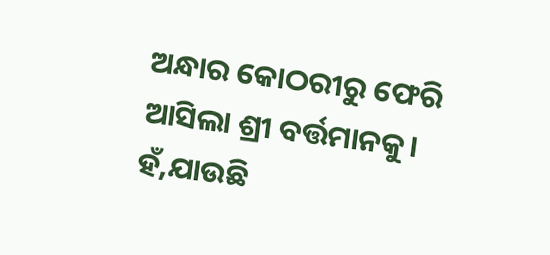ଅନ୍ଧାର କୋଠରୀରୁ ଫେରି ଆସିଲା ଶ୍ରୀ ବର୍ତ୍ତମାନକୁ।
ହଁ,ଯାଉଛି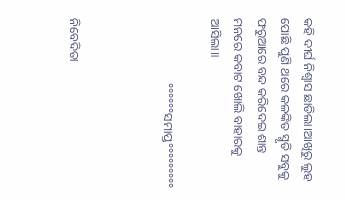କହି ଦୀର୍ଘ ନିଶ୍ବାସ ଛାଡିଲା।ଆଖିରୁ ଲୁହ ପୋଛି ପୁଣି ଥରେ କଳଙ୍କିତ ସ୍ମୃତି ସବୁକୁ ଫରୁଆରେ ବନ୍ଦ କରିଦେଇ ଶାନ୍ତ ମନରେ କବାଟ ଖୋଲି ବାହାରକୁ ଆସିଲା॥

                     °°°°°°ସମାପ୍ତ°°°°°°°°°



ନିବେଦିତା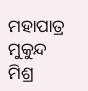ମହାପାତ୍ର
ମୁକୁନ୍ଦ ମିଶ୍ର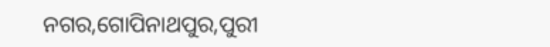ନଗର,ଗୋପିନାଥପୁର,ପୁରୀ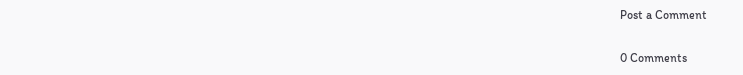Post a Comment

0 Comments